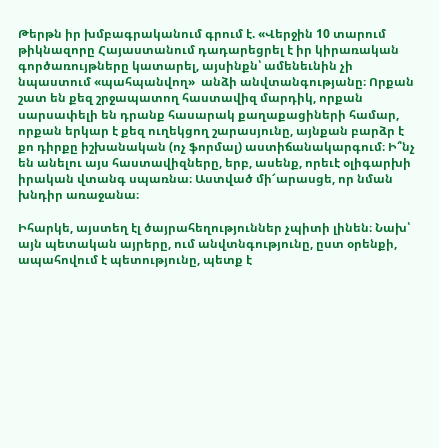Թերթն իր խմբագրականում գրում է. «Վերջին 10 տարում թիկնազորը Հայաստանում դադարեցրել է իր կիրառական գործառույթները կատարել, այսինքն՝ ամենեւնին չի նպաստում «պահպանվող»  անձի անվտանգությանը։ Որքան շատ են քեզ շրջապատող հաստավիզ մարդիկ, որքան սարսափելի են դրանք հասարակ քաղաքացիների համար, որքան երկար է քեզ ուղեկցող շարասյունը, այնքան բարձր է քո դիրքը իշխանական (ոչ ֆորմալ) աստիճանակարգում։ Ի՞նչ են անելու այս հաստավիզները, երբ, ասենք, որեւէ օլիգարխի իրական վտանգ սպառնա։ Աստված մի՜արասցե, որ նման խնդիր առաջանա։

Իհարկե, այստեղ էլ ծայրահեղություններ չպիտի լինեն։ Նախ՝ այն պետական այրերը, ում անվտնգությունը, ըստ օրենքի, ապահովում է պետությունը, պետք է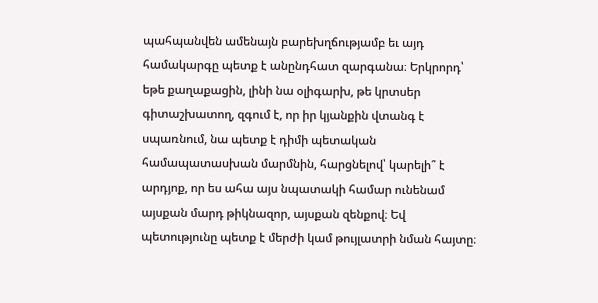պահպանվեն ամենայն բարեխղճությամբ եւ այդ համակարգը պետք է անընդհատ զարգանա։ Երկրորդ՝ եթե քաղաքացին, լինի նա օլիգարխ, թե կրտսեր գիտաշխատող, զգում է, որ իր կյանքին վտանգ է սպառնում, նա պետք է դիմի պետական համապատասխան մարմնին, հարցնելով՝ կարելի՞ է արդյոք, որ ես ահա այս նպատակի համար ունենամ այսքան մարդ թիկնազոր, այսքան զենքով։ Եվ պետությունը պետք է մերժի կամ թույլատրի նման հայտը։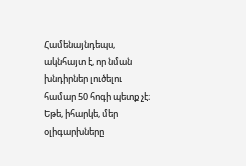Համենայնդեպս, ակնհայտ է, որ նման խնդիրներ լուծելու համար 50 հոգի պետք չէ։ Եթե, իհարկե, մեր օլիգարխները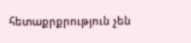հետաքրքրություն չեն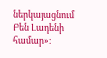ներկայացնում Բեն Լադենի համար»։